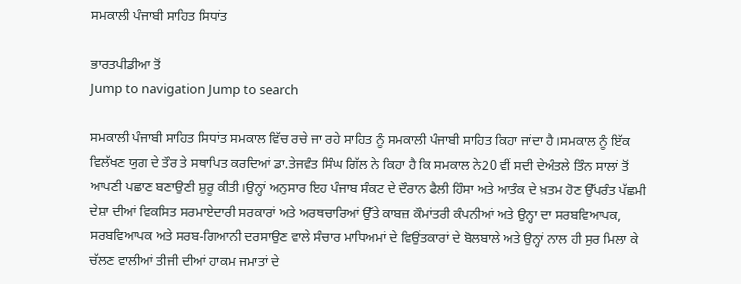ਸਮਕਾਲੀ ਪੰਜਾਬੀ ਸਾਹਿਤ ਸਿਧਾਂਤ

ਭਾਰਤਪੀਡੀਆ ਤੋਂ
Jump to navigation Jump to search

ਸਮਕਾਲੀ ਪੰਜਾਬੀ ਸਾਹਿਤ ਸਿਧਾਂਤ ਸਮਕਾਲ ਵਿੱਚ ਰਚੇ ਜਾ ਰਹੇ ਸਾਹਿਤ ਨੂੰ ਸਮਕਾਲੀ ਪੰਜਾਬੀ ਸਾਹਿਤ ਕਿਹਾ ਜਾਂਦਾ ਹੈ।ਸਮਕਾਲ ਨੂੰ ਇੱਕ ਵਿਲੱਖਣ ਯੁਗ ਦੇ ਤੌਰ ਤੇ ਸਥਾਪਿਤ ਕਰਦਿਆਂ ਡਾ.ਤੇਜਵੰਤ ਸਿੰਘ ਗਿੱਲ ਨੇ ਕਿਹਾ ਹੈ ਕਿ ਸਮਕਾਲ ਨੇ20 ਵੀਂ ਸਦੀ ਦੇਅੰਤਲੇ ਤਿੰਨ ਸਾਲਾਂ ਤੋਂ ਆਪਣੀ ਪਛਾਣ ਬਣਾਉਣੀ ਸ਼ੁਰੂ ਕੀਤੀ।ਉਨ੍ਹਾਂ ਅਨੁਸਾਰ ਇਹ ਪੰਜਾਬ ਸੰਕਟ ਦੇ ਦੌਰਾਨ ਫੈਲੀ ਹਿੰਸਾ ਅਤੇ ਆਤੰਕ ਦੇ ਖ਼ਤਮ ਹੋਣ ਉੱਪਰੰਤ ਪੱਛਮੀ ਦੇਸ਼ਾ ਦੀਆਂ ਵਿਕਸਿਤ ਸਰਮਾਏਦਾਰੀ ਸਰਕਾਰਾਂ ਅਤੇ ਅਰਥਚਾਰਿਆਂ ਉੱਤੇ ਕਾਬਜ਼ ਕੌਮਾਂਤਰੀ ਕੰਪਨੀਆਂ ਅਤੇ ਉਨ੍ਹਾ ਦਾ ਸਰਬਵਿਆਪਕ, ਸਰਬਵਿਆਪਕ ਅਤੇ ਸਰਬ-ਗਿਆਨੀ ਦਰਸਾਉਣ ਵਾਲੇ ਸੰਚਾਰ ਮਾਧਿਅਮਾਂ ਦੇ ਵਿਉਂਤਕਾਰਾਂ ਦੇ ਬੋਲਬਾਲੇ ਅਤੇ ਉਨ੍ਹਾਂ ਨਾਲ ਹੀ ਸੁਰ ਮਿਲਾ ਕੇ ਚੱਲਣ ਵਾਲੀਆਂ ਤੀਜੀ ਦੀਆਂ ਹਾਕਮ ਜਮਾਤਾਂ ਦੇ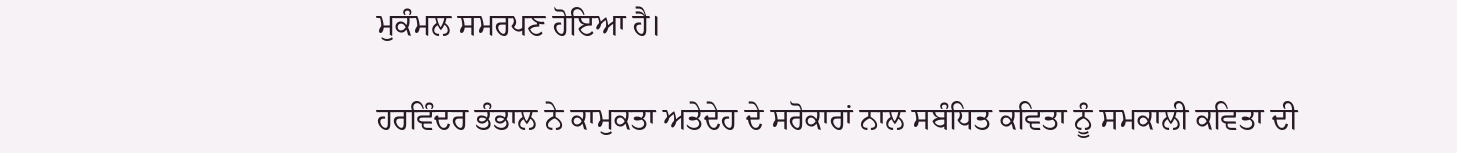ਮੁਕੰਮਲ ਸਮਰਪਣ ਹੋਇਆ ਹੈ।

ਹਰਵਿੰਦਰ ਭੰਭਾਲ ਨੇ ਕਾਮੁਕਤਾ ਅਤੇਦੇਹ ਦੇ ਸਰੋਕਾਰਾਂ ਨਾਲ ਸਬੰਧਿਤ ਕਵਿਤਾ ਨੂੰ ਸਮਕਾਲੀ ਕਵਿਤਾ ਦੀ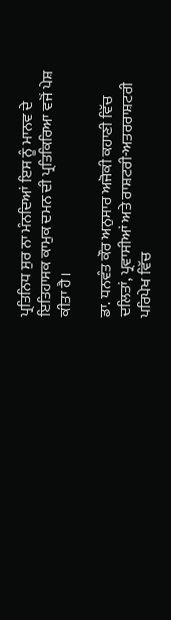ਪ੍ਰਤਿਨਿਧ ਸੁਰ ਨਾ ਮੰਨਦਿਆਂ ਇਸ ਨੂੰ ਮਾਨਵ ਦੇ ਇਤਿਹਾਸਕ ਕਾਮੁਕ ਦਮਨ ਦੀ ਪ੍ਰਤਿਕਿਰਿਆ ਵਜੋਂ ਪੇਸ਼ ਕੀਤਾ ਹੈ।

ਡਾ. ਧਨਵੰਤ ਕੌਰ ਅਨੁਸਾਰ ਅਜੋਕੀ ਕਹਾਣੀ ਵਿੱਚ ਦਲਿਤਾਂ, ਪ੍ਰਵਾਸੀਆਂ ਅਤੇ ਰਾਸ਼ਟਰੀ-ਅਤਰਰਾਸ਼ਟਰੀ ਪਰਿਪੇਖ ਵਿੱਚ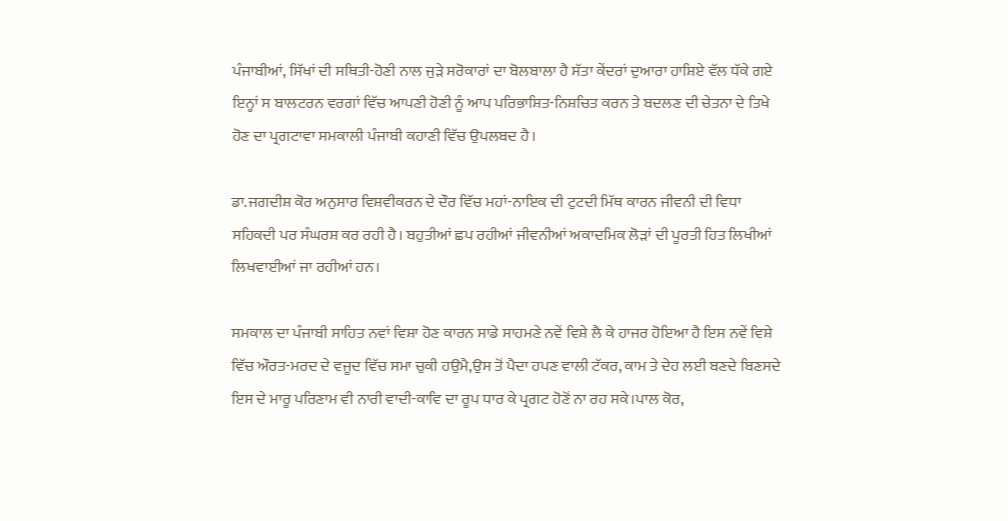ਪੰਜਾਬੀਆਂ, ਸਿੱਖਾਂ ਦੀ ਸਥਿਤੀ-ਹੋਣੀ ਨਾਲ ਜੁੜੇ ਸਰੋਕਾਰਾਂ ਦਾ ਬੋਲਬਾਲਾ ਹੈ ਸੱਤਾ ਕੇਂਦਰਾਂ ਦੁਆਰਾ ਹਾਸ਼ਿਏ ਵੱਲ ਧੱਕੇ ਗਏ ਇਨ੍ਹਾਂ ਸ ਬਾਲਟਰਨ ਵਰਗਾਂ ਵਿੱਚ ਆਪਣੀ ਹੋਣੀ ਨੂੰ ਆਪ ਪਰਿਭਾਸ਼ਿਤ-ਨਿਸ਼ਚਿਤ ਕਰਨ ਤੇ ਬਦਲਣ ਦੀ ਚੇਤਨਾ ਦੇ ਤਿਖੇ ਹੋਣ ਦਾ ਪ੍ਰਗਟਾਵਾ ਸਮਕਾਲੀ ਪੰਜਾਬੀ ਕਹਾਣੀ ਵਿੱਚ ਉਪਲਬਦ ਹੈ।

ਡਾ.ਜਗਦੀਸ਼ ਕੋਰ ਅਨੁਸਾਰ ਵਿਸ਼ਵੀਕਰਨ ਦੇ ਦੌਰ ਵਿੱਚ ਮਹਾਂ-ਨਾਇਕ ਦੀ ਟੁਟਦੀ ਮਿੱਥ ਕਾਰਨ ਜੀਵਨੀ ਦੀ ਵਿਧਾ ਸਹਿਕਦੀ ਪਰ ਸੰਘਰਸ਼ ਕਰ ਰਹੀ ਹੈ। ਬਹੁਤੀਆਂ ਛਪ ਰਹੀਆਂ ਜੀਵਨੀਆਂ ਅਕਾਦਮਿਕ ਲੋੜਾਂ ਦੀ ਪੂਰਤੀ ਹਿਤ ਲਿਖੀਆਂ ਲਿਖਵਾਈਆਂ ਜਾ ਰਹੀਆਂ ਹਨ।

ਸਮਕਾਲ ਦਾ ਪੰਜਾਬੀ ਸਾਹਿਤ ਨਵਾਂ ਵਿਸ਼ਾ ਹੋਣ ਕਾਰਨ ਸਾਡੇ ਸਾਹਮਣੇ ਨਵੇਂ ਵਿਸ਼ੇ ਲੈ ਕੇ ਹਾਜਰ ਹੋਇਆ ਹੈ ਇਸ ਨਵੇਂ ਵਿਸ਼ੇ ਵਿੱਚ ਔਰਤ-ਮਰਦ ਦੇ ਵਜੂਦ ਵਿੱਚ ਸਮਾ ਚੁਕੀ ਹਉਮੈ,ਉਸ ਤੋਂ ਪੈਦਾ ਹਪਣ ਵਾਲੀ ਟੱਕਰ, ਕਾਮ ਤੇ ਦੇਹ ਲਈ ਬਣਦੇ ਬਿਣਸਦੇ ਇਸ ਦੇ ਮਾਰੂ ਪਰਿਣਾਮ ਵੀ ਨਾਰੀ ਵਾਦੀ-ਕਾਵਿ ਦਾ ਰੂਪ ਧਾਰ ਕੇ ਪ੍ਰਗਟ ਹੋਣੋਂ ਨਾ ਰਹ ਸਕੇ।ਪਾਲ ਕੋਰ,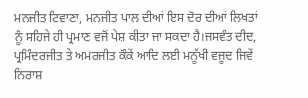ਮਨਜੀਤ ਟਿਵਾਣਾ, ਮਨਜੀਤ ਪਾਲ ਦੀਆਂ ਇਸ ਦੋਰ ਦੀਆਂ ਲਿਖਤਾਂ ਨੂੰ ਸਹਿਜੇ ਹੀ ਪ੍ਰਮਾਣ ਵਜੋਂ ਪੇਸ਼ ਕੀਤਾ ਜਾ ਸਕਦਾ ਹੈ।ਜਸਵੰਤ ਦੀਦ, ਪ੍ਰਮਿੰਦਰਜੀਤ ਤੇ ਅਮਰਜੀਤ ਕੌਕੇਂ ਆਦਿ ਲਈ ਮਨੂੱਖੀ ਵਜੂਦ ਜਿਵੇਂ ਨਿਰਾਸ਼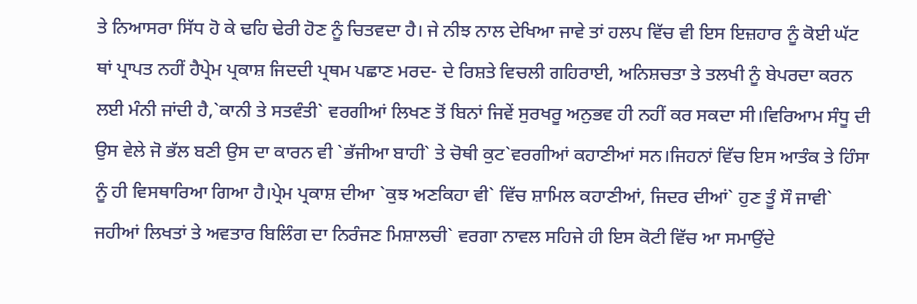ਤੇ ਨਿਆਸਰਾ ਸਿੱਧ ਹੋ ਕੇ ਢਹਿ ਢੇਰੀ ਹੋਣ ਨੂੰ ਚਿਤਵਦਾ ਹੈ। ਜੇ ਨੀਝ ਨਾਲ ਦੇਖਿਆ ਜਾਵੇ ਤਾਂ ਹਲਪ ਵਿੱਚ ਵੀ ਇਸ ਇਜ਼ਹਾਰ ਨੂੰ ਕੋਈ ਘੱਟ ਥਾਂ ਪ੍ਰਾਪਤ ਨਹੀਂ ਹੈਪ੍ਰੇਮ ਪ੍ਰਕਾਸ਼ ਜਿਦਦੀ ਪ੍ਰਥਮ ਪਛਾਣ ਮਰਦ- ਦੇ ਰਿਸ਼ਤੇ ਵਿਚਲੀ ਗਹਿਰਾਈ, ਅਨਿਸ਼ਚਤਾ ਤੇ ਤਲਖੀ ਨੂੰ ਬੇਪਰਦਾ ਕਰਨ ਲਈ ਮੰਨੀ ਜਾਂਦੀ ਹੈ,`ਕਾਨੀ ਤੇ ਸਤਵੰਤੀ` ਵਰਗੀਆਂ ਲਿਖਣ ਤੋਂ ਬਿਨਾਂ ਜਿਵੇਂ ਸੁਰਖਰੂ ਅਨੁਭਵ ਹੀ ਨਹੀਂ ਕਰ ਸਕਦਾ ਸੀ।ਵਿਰਿਆਮ ਸੰਧੂ ਦੀ ਉਸ ਵੇਲੇ ਜੋ ਭੱਲ ਬਣੀ ਉਸ ਦਾ ਕਾਰਨ ਵੀ `ਭੱਜੀਆ ਬਾਹੀ` ਤੇ ਚੋਥੀ ਕੁਟ`ਵਰਗੀਆਂ ਕਹਾਣੀਆਂ ਸਨ।ਜਿਹਨਾਂ ਵਿੱਚ ਇਸ ਆਤੰਕ ਤੇ ਹਿੰਸਾ ਨੂੰ ਹੀ ਵਿਸਥਾਰਿਆ ਗਿਆ ਹੈ।ਪ੍ਰੇਮ ਪ੍ਰਕਾਸ਼ ਦੀਆ `ਕੁਝ ਅਣਕਿਹਾ ਵੀ` ਵਿੱਚ ਸ਼ਾਮਿਲ ਕਹਾਣੀਆਂ, ਜਿਦਰ ਦੀਆਂ` ਹੁਣ ਤੂੰ ਸੌ ਜਾਵੀ` ਜਹੀਆਂ ਲਿਖਤਾਂ ਤੇ ਅਵਤਾਰ ਬਿਲਿੰਗ ਦਾ ਨਿਰੰਜਣ ਮਿਸ਼ਾਲਚੀ` ਵਰਗਾ ਨਾਵਲ ਸਹਿਜੇ ਹੀ ਇਸ ਕੋਟੀ ਵਿੱਚ ਆ ਸਮਾਉਂਦੇ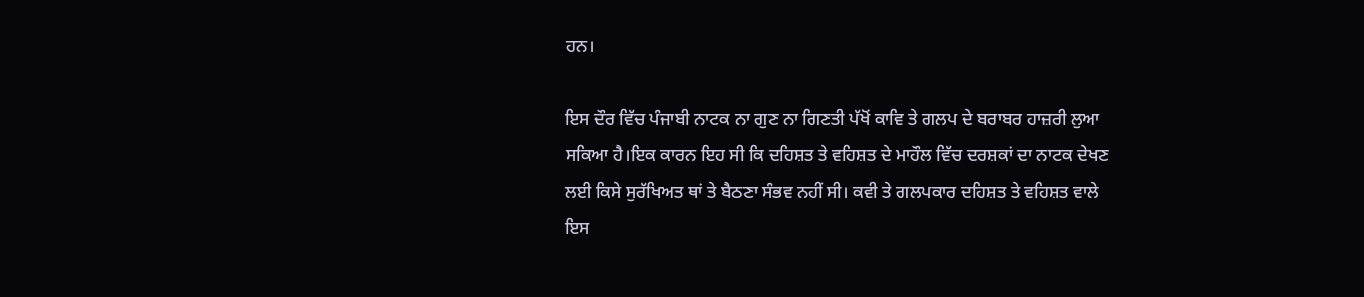ਹਨ।

ਇਸ ਦੌਰ ਵਿੱਚ ਪੰਜਾਬੀ ਨਾਟਕ ਨਾ ਗੁਣ ਨਾ ਗਿਣਤੀ ਪੱਖੋਂ ਕਾਵਿ ਤੇ ਗਲਪ ਦੇ ਬਰਾਬਰ ਹਾਜ਼ਰੀ ਲੁਆ ਸਕਿਆ ਹੈ।ਇਕ ਕਾਰਨ ਇਹ ਸੀ ਕਿ ਦਹਿਸ਼ਤ ਤੇ ਵਹਿਸ਼ਤ ਦੇ ਮਾਹੌਲ ਵਿੱਚ ਦਰਸ਼ਕਾਂ ਦਾ ਨਾਟਕ ਦੇਖਣ ਲਈ ਕਿਸੇ ਸੁਰੱਖਿਅਤ ਥਾਂ ਤੇ ਬੈਠਣਾ ਸੰਭਵ ਨਹੀਂ ਸੀ। ਕਵੀ ਤੇ ਗਲਪਕਾਰ ਦਹਿਸ਼ਤ ਤੇ ਵਹਿਸ਼ਤ ਵਾਲੇ ਇਸ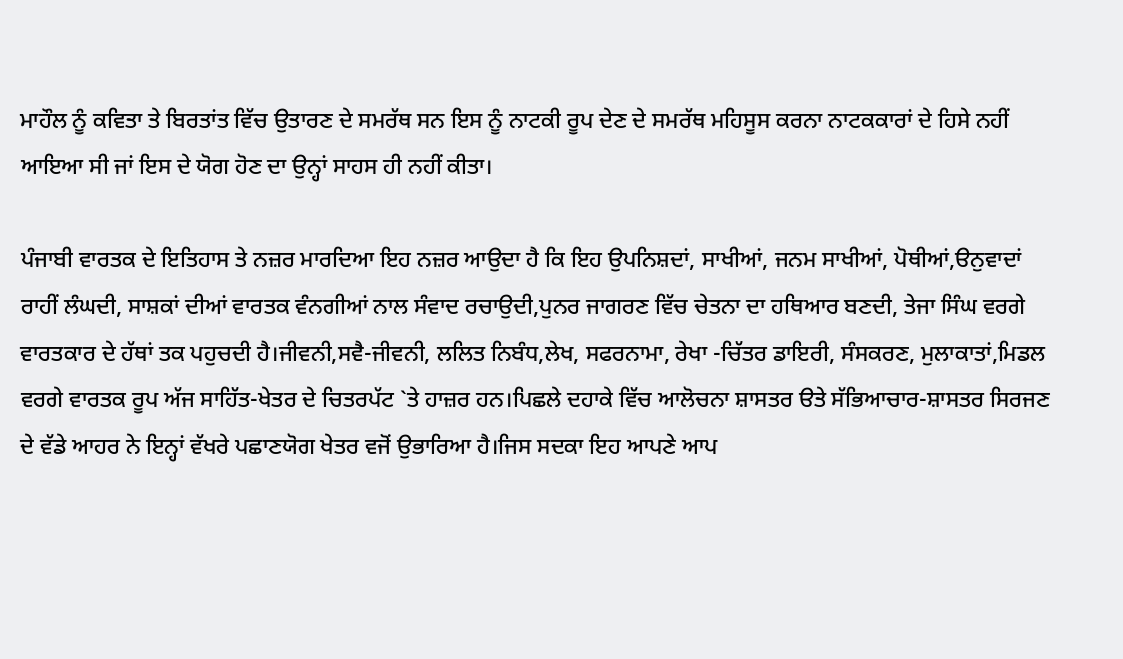ਮਾਹੌਲ ਨੂੰ ਕਵਿਤਾ ਤੇ ਬਿਰਤਾਂਤ ਵਿੱਚ ਉਤਾਰਣ ਦੇ ਸਮਰੱਥ ਸਨ ਇਸ ਨੂੰ ਨਾਟਕੀ ਰੂਪ ਦੇਣ ਦੇ ਸਮਰੱਥ ਮਹਿਸੂਸ ਕਰਨਾ ਨਾਟਕਕਾਰਾਂ ਦੇ ਹਿਸੇ ਨਹੀਂ ਆਇਆ ਸੀ ਜਾਂ ਇਸ ਦੇ ਯੋਗ ਹੋਣ ਦਾ ਉਨ੍ਹਾਂ ਸਾਹਸ ਹੀ ਨਹੀਂ ਕੀਤਾ।

ਪੰਜਾਬੀ ਵਾਰਤਕ ਦੇ ਇਤਿਹਾਸ ਤੇ ਨਜ਼ਰ ਮਾਰਦਿਆ ਇਹ ਨਜ਼ਰ ਆਉਦਾ ਹੈ ਕਿ ਇਹ ਉਪਨਿਸ਼ਦਾਂ, ਸਾਖੀਆਂ, ਜਨਮ ਸਾਖੀਆਂ, ਪੋਥੀਆਂ,ੳਨੁਵਾਦਾਂ ਰਾਹੀਂ ਲੰਘਦੀ, ਸਾਸ਼ਕਾਂ ਦੀਆਂ ਵਾਰਤਕ ਵੰਨਗੀਆਂ ਨਾਲ ਸੰਵਾਦ ਰਚਾਉਦੀ,ਪੁਨਰ ਜਾਗਰਣ ਵਿੱਚ ਚੇਤਨਾ ਦਾ ਹਥਿਆਰ ਬਣਦੀ, ਤੇਜਾ ਸਿੰਘ ਵਰਗੇ ਵਾਰਤਕਾਰ ਦੇ ਹੱਥਾਂ ਤਕ ਪਹੁਚਦੀ ਹੈ।ਜੀਵਨੀ,ਸਵੈ-ਜੀਵਨੀ, ਲਲਿਤ ਨਿਬੰਧ,ਲੇਖ, ਸਫਰਨਾਮਾ, ਰੇਖਾ -ਚਿੱਤਰ ਡਾਇਰੀ, ਸੰਸਕਰਣ, ਮੁਲਾਕਾਤਾਂ,ਮਿਡਲ ਵਰਗੇ ਵਾਰਤਕ ਰੂਪ ਅੱਜ ਸਾਹਿੱਤ-ਖੇਤਰ ਦੇ ਚਿਤਰਪੱਟ `ਤੇ ਹਾਜ਼ਰ ਹਨ।ਪਿਛਲੇ ਦਹਾਕੇ ਵਿੱਚ ਆਲੋਚਨਾ ਸ਼ਾਸਤਰ ੳਤੇ ਸੱਭਿਆਚਾਰ-ਸ਼ਾਸਤਰ ਸਿਰਜਣ ਦੇ ਵੱਡੇ ਆਹਰ ਨੇ ਇਨ੍ਹਾਂ ਵੱਖਰੇ ਪਛਾਣਯੋਗ ਖੇਤਰ ਵਜੋਂ ਉਭਾਰਿਆ ਹੈ।ਜਿਸ ਸਦਕਾ ਇਹ ਆਪਣੇ ਆਪ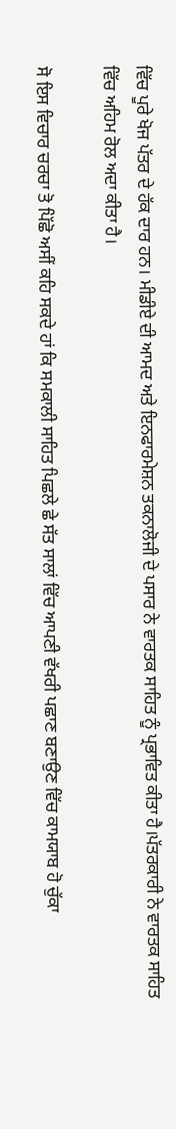ਵਿੱਚ ਪੂਰੇ ਖੋਜ ਪੱਤਰ ਦੇ ਹੱਕ ਦਾਰ ਹਨ। ਮੀਡੀਏ ਦੀ ਆਮਦ ਅਤੇ ਇਨਫਾਰਮੇਸ਼ਨ ਤਕਨਾਲੋਜੀ ਦੇ ਪਸਾਰ ਨੇ ਵਾਰਤਕ ਸਾਹਿਤ ਨੂੰ ਪ੍ਰਭਾਵਿਤ ਕੀਤਾ ਹੈ।ਪੱਤਰਕਾਰੀ ਨੇ ਵਾਰਤਕ ਸਾਹਿਤ ਵਿੱਚ ਅਹਿਮ ਰੋਲ ਅਦਾ ਕੀਤਾ ਹੈ।

ਸੋ ਇਸ ਵਿਚਾਰ ਚਰਚਾ ਤੋ ਪਿੱਛੋ ਅਸੀਂ ਕਹਿ ਸਕਦੇ ਹਾਂ ਕਿ ਸਮਕਾਲੀ ਸਾਹਿਤ ਪਿਛਲੇ ਛੇ ਸੱਤ ਸਾਲਾਂ ਵਿੱਚ ਆਪਣੀ ਵੱਖਰੀ ਪਛਾਣ ਬਣਾਉਣ ਵਿੱਚ ਕਾਮਯਾਬ ਹੋ ਚੁੱਕਾ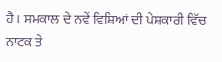ਹੈ। ਸਮਕਾਲ ਦੇ ਨਵੇਂ ਵਿਸ਼ਿਆਂ ਦੀ ਪੇਸ਼ਕਾਰੀ ਵਿੱਚ ਨਾਟਕ ਤੇ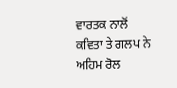ਵਾਰਤਕ ਨਾਲੋਂ ਕਵਿਤਾ ਤੇ ਗਲਪ ਨੇ ਅਹਿਮ ਰੋਲ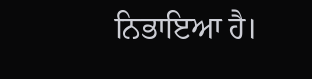ਨਿਭਾਇਆ ਹੈ।